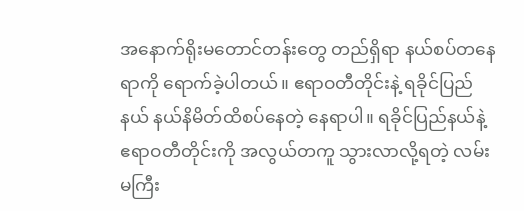အနောက်ရိုးမတောင်တန်းတွေ တည်ရှိရာ နယ်စပ်တနေရာကို ရောက်ခဲ့ပါတယ်။ ဧရာဝတီတိုင်းနဲ့ ရခိုင်ပြည်နယ် နယ်နိမိတ်ထိစပ်နေတဲ့ နေရာပါ။ ရခိုင်ပြည်နယ်နဲ့ ဧရာဝတီတိုင်းကို အလွယ်တကူ သွားလာလို့ရတဲ့ လမ်းမကြီး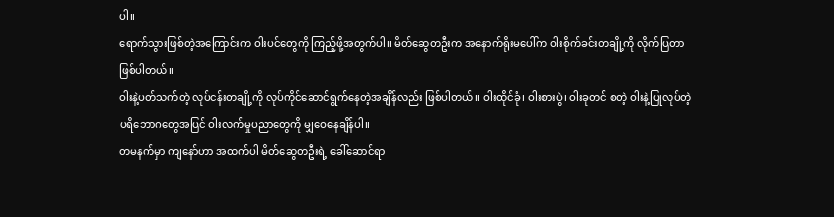ပါ။
ရောက်သွားဖြစ်တဲ့အကြောင်းက ဝါးပင်တွေကို ကြည့်ဖို့အတွက်ပါ။ မိတ်ဆွေတဦးက အနောက်ရိုးမပေါ်က ဝါးစိုက်ခင်းတချို့ကို လိုက်ပြတာဖြစ်ပါတယ်။
ဝါးနဲ့ပတ်သက်တဲ့ လုပ်ငန်းတချို့ကို လုပ်ကိုင်ဆောင်ရွက်နေတဲ့အချိန်လည်း ဖြစ်ပါတယ်။ ဝါးထိုင်ခုံ၊ ဝါးစားပွဲ၊ ဝါးခုတင် စတဲ့ ဝါးနဲ့ပြုလုပ်တဲ့ ပရိဘောဂတွေအပြင် ဝါးလက်မှုပညာတွေကို မျှဝေနေချိန်ပါ။
တမနက်မှာ ကျနော်ဟာ အထက်ပါ မိတ်ဆွေတဦးရဲ့ ခေါ်ဆောင်ရာ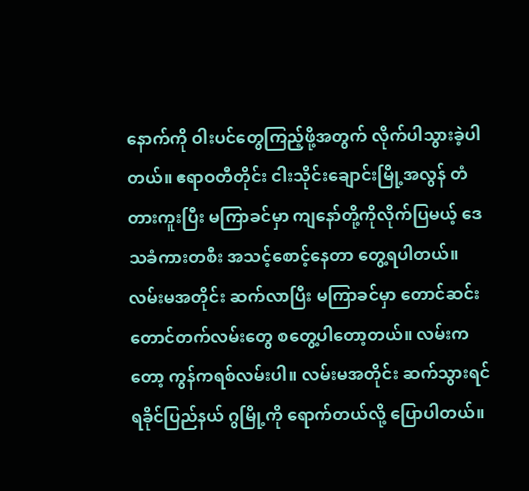နောက်ကို ဝါးပင်တွေကြည့်ဖို့အတွက် လိုက်ပါသွားခဲ့ပါတယ်။ ဧရာဝတီတိုင်း ငါးသိုင်းချောင်းမြို့အလွန် တံတားကူးပြီး မကြာခင်မှာ ကျနော်တို့ကိုလိုက်ပြမယ့် ဒေသခံကားတစီး အသင့်စောင့်နေတာ တွေ့ရပါတယ်။
လမ်းမအတိုင်း ဆက်လာပြီး မကြာခင်မှာ တောင်ဆင်းတောင်တက်လမ်းတွေ စတွေ့ပါတော့တယ်။ လမ်းကတော့ ကွန်ကရစ်လမ်းပါ။ လမ်းမအတိုင်း ဆက်သွားရင် ရခိုင်ပြည်နယ် ဂွမြို့ကို ရောက်တယ်လို့ ပြောပါတယ်။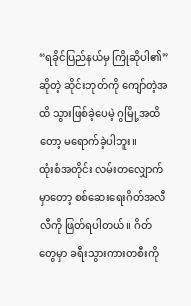“ရခိုင်ပြည်နယ်မှ ကြိုဆိုပါ၏” ဆိုတဲ့ ဆိုင်းဘုတ်ကို ကျော်တဲ့အထိ သွားဖြစ်ခဲ့ပေမဲ့ ဂွမြို့အထိတော့ မရောက်ခဲ့ပါဘူး။
ထုံးစံအတိုင်း လမ်းတလျှောက်မှာတော့ စစ်ဆေးရေးဂိတ်အလီလီကို ဖြတ်ရပါတယ်။ ဂိတ်တွေမှာ ခရီးသွားကားတစီးကို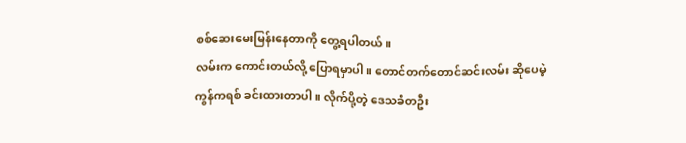စစ်ဆေးမေးမြန်းနေတာကို တွေ့ရပါတယ်။
လမ်းက ကောင်းတယ်လို့ ပြောရမှာပါ။ တောင်တက်တောင်ဆင်းလမ်း ဆိုပေမဲ့ ကွန်ကရစ် ခင်းထားတာပါ။ လိုက်ပို့တဲ့ ဒေသခံတဦး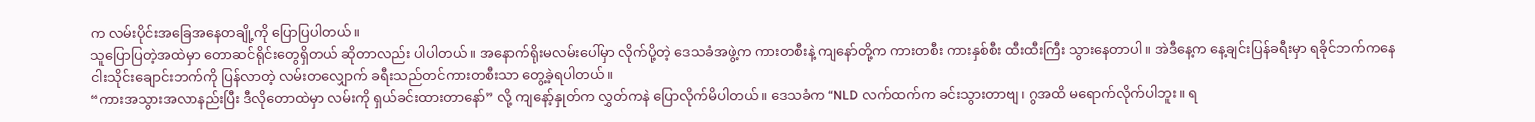က လမ်းပိုင်းအခြေအနေတချို့ကို ပြောပြပါတယ်။
သူပြောပြတဲ့အထဲမှာ တောဆင်ရိုင်းတွေရှိတယ် ဆိုတာလည်း ပါပါတယ်။ အနောက်ရိုးမလမ်းပေါ်မှာ လိုက်ပို့တဲ့ ဒေသခံအဖွဲ့က ကားတစီးနဲ့ ကျနော်တို့က ကားတစီး ကားနှစ်စီး ထီးထီးကြီး သွားနေတာပါ။ အဲဒီနေ့က နေ့ချင်းပြန်ခရီးမှာ ရခိုင်ဘက်ကနေ ငါးသိုင်းချောင်းဘက်ကို ပြန်လာတဲ့ လမ်းတလျှောက် ခရီးသည်တင်ကားတစီးသာ တွေ့ခဲ့ရပါတယ်။
“ကားအသွားအလာနည်းပြီး ဒီလိုတောထဲမှာ လမ်းကို ရှယ်ခင်းထားတာနော်” လို့ ကျနော့်နှုတ်က လွှတ်ကနဲ ပြောလိုက်မိပါတယ်။ ဒေသခံက “NLD လက်ထက်က ခင်းသွားတာဗျ၊ ဂွအထိ မရောက်လိုက်ပါဘူး။ ရ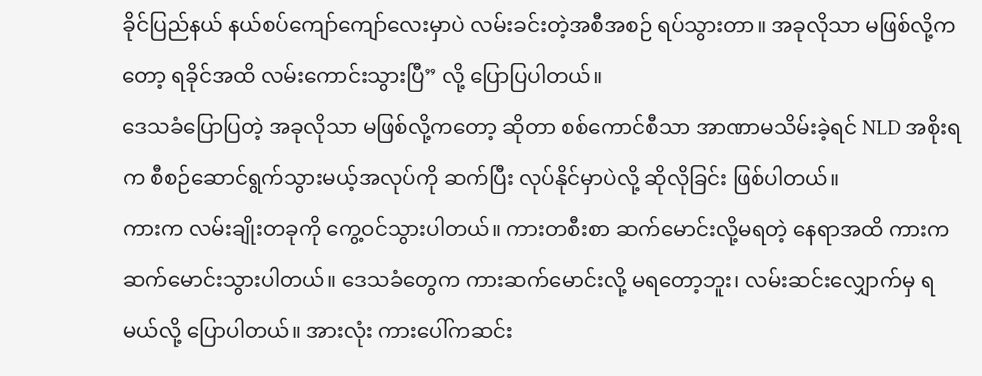ခိုင်ပြည်နယ် နယ်စပ်ကျော်ကျော်လေးမှာပဲ လမ်းခင်းတဲ့အစီအစဉ် ရပ်သွားတာ။ အခုလိုသာ မဖြစ်လို့ကတော့ ရခိုင်အထိ လမ်းကောင်းသွားပြီ” လို့ ပြောပြပါတယ်။
ဒေသခံပြောပြတဲ့ အခုလိုသာ မဖြစ်လို့ကတော့ ဆိုတာ စစ်ကောင်စီသာ အာဏာမသိမ်းခဲ့ရင် NLD အစိုးရက စီစဉ်ဆောင်ရွက်သွားမယ့်အလုပ်ကို ဆက်ပြီး လုပ်နိုင်မှာပဲလို့ ဆိုလိုခြင်း ဖြစ်ပါတယ်။
ကားက လမ်းချိုးတခုကို ကွေ့ဝင်သွားပါတယ်။ ကားတစီးစာ ဆက်မောင်းလို့မရတဲ့ နေရာအထိ ကားက ဆက်မောင်းသွားပါတယ်။ ဒေသခံတွေက ကားဆက်မောင်းလို့ မရတော့ဘူး၊ လမ်းဆင်းလျှောက်မှ ရမယ်လို့ ပြောပါတယ်။ အားလုံး ကားပေါ်ကဆင်း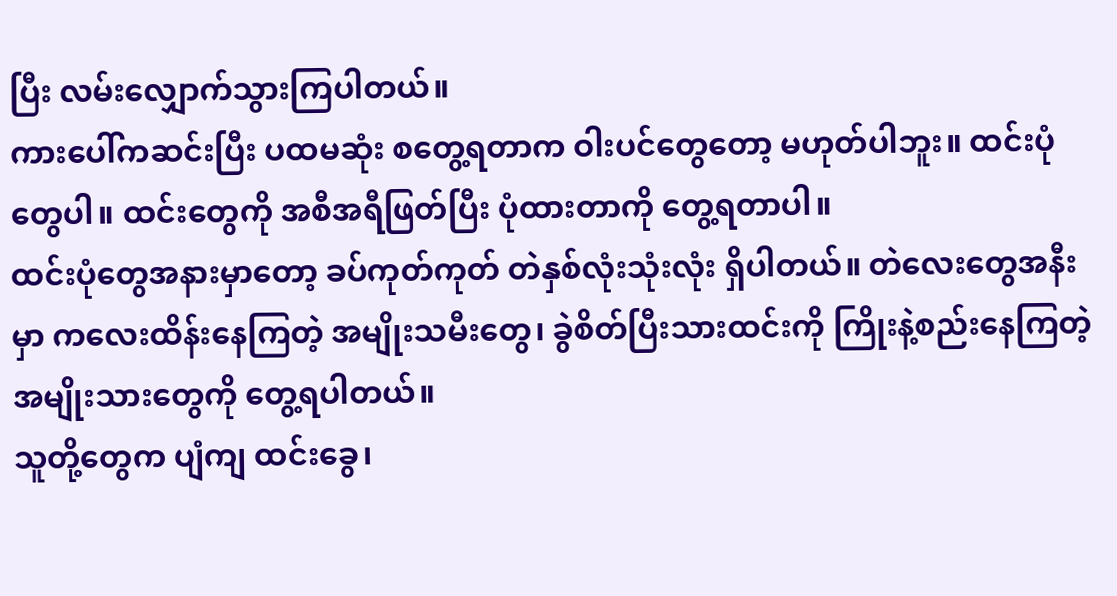ပြီး လမ်းလျှောက်သွားကြပါတယ်။
ကားပေါ်ကဆင်းပြီး ပထမဆုံး စတွေ့ရတာက ဝါးပင်တွေတော့ မဟုတ်ပါဘူး။ ထင်းပုံတွေပါ။ ထင်းတွေကို အစီအရီဖြတ်ပြီး ပုံထားတာကို တွေ့ရတာပါ။
ထင်းပုံတွေအနားမှာတော့ ခပ်ကုတ်ကုတ် တဲနှစ်လုံးသုံးလုံး ရှိပါတယ်။ တဲလေးတွေအနီးမှာ ကလေးထိန်းနေကြတဲ့ အမျိုးသမီးတွေ၊ ခွဲစိတ်ပြီးသားထင်းကို ကြိုးနဲ့စည်းနေကြတဲ့ အမျိုးသားတွေကို တွေ့ရပါတယ်။
သူတို့တွေက ပျံကျ ထင်းခွေ၊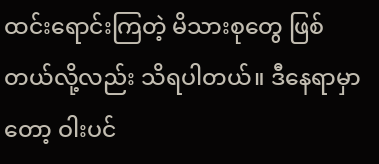ထင်းရောင်းကြတဲ့ မိသားစုတွေ ဖြစ်တယ်လို့လည်း သိရပါတယ်။ ဒီနေရာမှာတော့ ဝါးပင်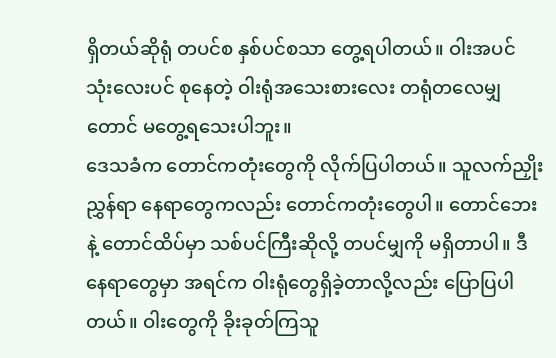ရှိတယ်ဆိုရုံ တပင်စ နှစ်ပင်စသာ တွေ့ရပါတယ်။ ဝါးအပင် သုံးလေးပင် စုနေတဲ့ ဝါးရုံအသေးစားလေး တရုံတလေမျှတောင် မတွေ့ရသေးပါဘူး။
ဒေသခံက တောင်ကတုံးတွေကို လိုက်ပြပါတယ်။ သူလက်ညှိုးညွှန်ရာ နေရာတွေကလည်း တောင်ကတုံးတွေပါ။ တောင်ဘေးနဲ့ တောင်ထိပ်မှာ သစ်ပင်ကြီးဆိုလို့ တပင်မျှကို မရှိတာပါ။ ဒီနေရာတွေမှာ အရင်က ဝါးရုံတွေရှိခဲ့တာလို့လည်း ပြောပြပါတယ်။ ဝါးတွေကို ခိုးခုတ်ကြသူ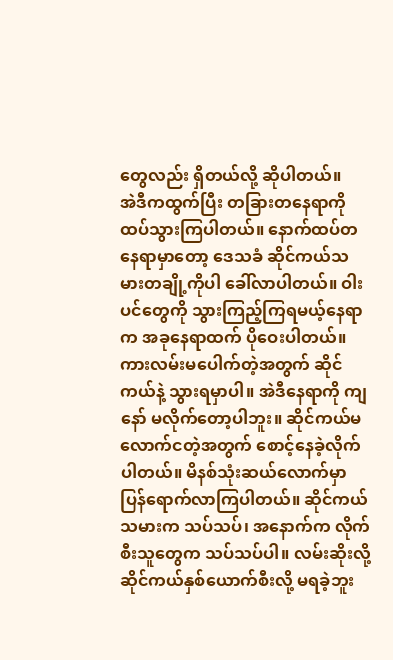တွေလည်း ရှိတယ်လို့ ဆိုပါတယ်။
အဲဒီကထွက်ပြီး တခြားတနေရာကို ထပ်သွားကြပါတယ်။ နောက်ထပ်တနေရာမှာတော့ ဒေသခံ ဆိုင်ကယ်သမားတချို့ကိုပါ ခေါ်လာပါတယ်။ ဝါးပင်တွေကို သွားကြည့်ကြရမယ့်နေရာက အခုနေရာထက် ပိုဝေးပါတယ်။
ကားလမ်းမပေါက်တဲ့အတွက် ဆိုင်ကယ်နဲ့ သွားရမှာပါ။ အဲဒီနေရာကို ကျနော် မလိုက်တော့ပါဘူး။ ဆိုင်ကယ်မလောက်ငတဲ့အတွက် စောင့်နေခဲ့လိုက်ပါတယ်။ မိနစ်သုံးဆယ်လောက်မှာ ပြန်ရောက်လာကြပါတယ်။ ဆိုင်ကယ်သမားက သပ်သပ်၊ အနောက်က လိုက်စီးသူတွေက သပ်သပ်ပါ။ လမ်းဆိုးလို့ ဆိုင်ကယ်နှစ်ယောက်စီးလို့ မရခဲ့ဘူး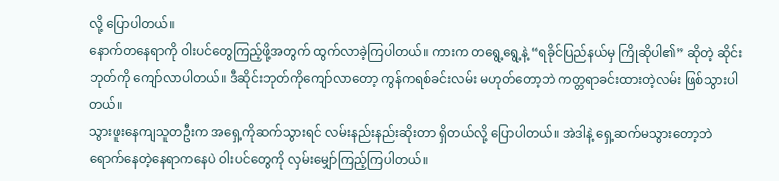လို့ ပြောပါတယ်။
နောက်တနေရာကို ဝါးပင်တွေကြည့်ဖို့အတွက် ထွက်လာခဲ့ကြပါတယ်။ ကားက တရွေ့ရွေ့နဲ့ “ရခိုင်ပြည်နယ်မှ ကြိုဆိုပါ၏” ဆိုတဲ့ ဆိုင်းဘုတ်ကို ကျော်လာပါတယ်။ ဒီဆိုင်းဘုတ်ကိုကျော်လာတော့ ကွန်ကရစ်ခင်းလမ်း မဟုတ်တော့ဘဲ ကတ္တရာခင်းထားတဲ့လမ်း ဖြစ်သွားပါတယ်။
သွားဖူးနေကျသူတဦးက အရှေ့ကိုဆက်သွားရင် လမ်းနည်းနည်းဆိုးတာ ရှိတယ်လို့ ပြောပါတယ်။ အဲဒါနဲ့ ရှေ့ဆက်မသွားတော့ဘဲ ရောက်နေတဲ့နေရာကနေပဲ ဝါးပင်တွေကို လှမ်းမျှော်ကြည့်ကြပါတယ်။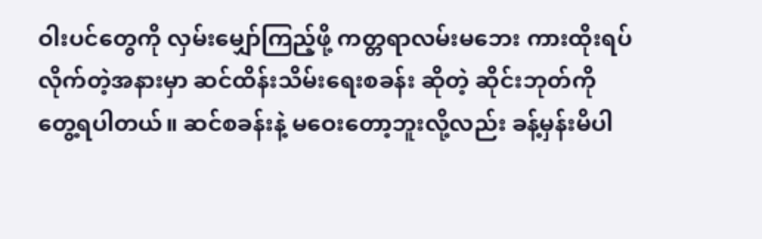ဝါးပင်တွေကို လှမ်းမျှော်ကြည့်ဖို့ ကတ္တရာလမ်းမဘေး ကားထိုးရပ်လိုက်တဲ့အနားမှာ ဆင်ထိန်းသိမ်းရေးစခန်း ဆိုတဲ့ ဆိုင်းဘုတ်ကို တွေ့ရပါတယ်။ ဆင်စခန်းနဲ့ မဝေးတော့ဘူးလို့လည်း ခန့်မှန်းမိပါ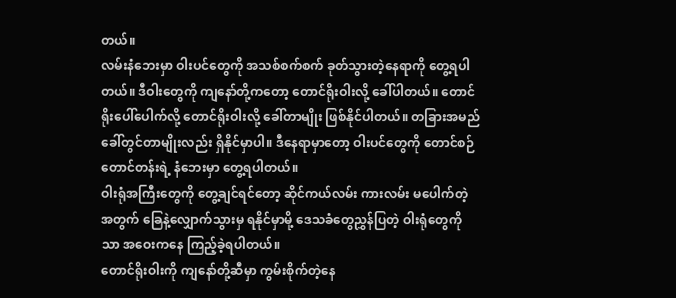တယ်။
လမ်းနံဘေးမှာ ဝါးပင်တွေကို အသစ်စက်စက် ခုတ်သွားတဲ့နေရာကို တွေ့ရပါတယ်။ ဒီဝါးတွေကို ကျနော်တို့ကတော့ တောင်ရိုးဝါးလို့ ခေါ်ပါတယ်။ တောင်ရိုးပေါ်ပေါက်လို့ တောင်ရိုးဝါးလို့ ခေါ်တာမျိုး ဖြစ်နိုင်ပါတယ်။ တခြားအမည် ခေါ်တွင်တာမျိုးလည်း ရှိနိုင်မှာပါ။ ဒီနေရာမှာတော့ ဝါးပင်တွေကို တောင်စဉ်တောင်တန်းရဲ့ နံဘေးမှာ တွေ့ရပါတယ်။
ဝါးရုံအကြီးတွေကို တွေ့ချင်ရင်တော့ ဆိုင်ကယ်လမ်း ကားလမ်း မပေါက်တဲ့အတွက် ခြေနဲ့လျှောက်သွားမှ ရနိုင်မှာမို့ ဒေသခံတွေညွှန်ပြတဲ့ ဝါးရုံတွေကိုသာ အဝေးကနေ ကြည့်ခဲ့ရပါတယ်။
တောင်ရိုးဝါးကို ကျနော်တို့ဆီမှာ ကွမ်းစိုက်တဲ့နေ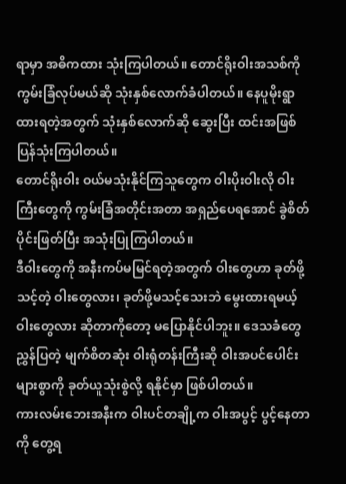ရာမှာ အဓိကထား သုံးကြပါတယ်။ တောင်ရိုးဝါးအသစ်ကို ကွမ်းခြံလုပ်မယ်ဆို သုံးနှစ်လောက်ခံပါတယ်။ နေပူမိုးရွာ ထားရတဲ့အတွက် သုံးနှစ်လောက်ဆို ဆွေးပြီး ထင်းအဖြစ် ပြန်သုံးကြပါတယ်။
တောင်ရိုးဝါး ဝယ်မသုံးနိုင်ကြသူတွေက ဝါးပိုးဝါးလို ဝါးကြီးတွေကို ကွမ်းခြံအတိုင်းအတာ အရှည်ပေရအောင် ခွဲစိတ်ပိုင်းဖြတ်ပြီး အသုံးပြုကြပါတယ်။
ဒီဝါးတွေကို အနီးကပ်မမြင်ရတဲ့အတွက် ဝါးတွေဟာ ခုတ်ဖို့သင့်တဲ့ ဝါးတွေလား၊ ခုတ်ဖို့မသင့်သေးဘဲ မွေးထားရမယ့် ဝါးတွေလား ဆိုတာကိုတော့ မပြောနိုင်ပါဘူး။ ဒေသခံတွေ ညွှန်ပြတဲ့ မျက်စိတဆုံး ဝါးရုံတန်းကြီးဆို ဝါးအပင်ပေါင်းများစွာကို ခုတ်ယူသုံးစွဲလို့ ရနိုင်မှာ ဖြစ်ပါတယ်။
ကားလမ်းဘေးအနီးက ဝါးပင်တချို့က ဝါးအပွင့် ပွင့်နေတာကို တွေ့ရ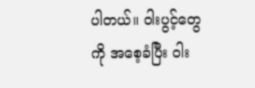ပါတယ်။ ဝါးပွင့်တွေကို အစေ့ခံပြီး ဝါး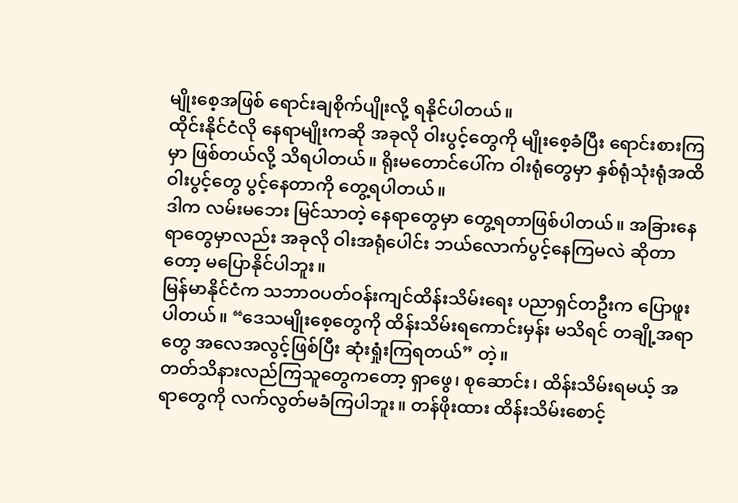မျိုးစေ့အဖြစ် ရောင်းချစိုက်ပျိုးလို့ ရနိုင်ပါတယ်။
ထိုင်းနိုင်ငံလို နေရာမျိုးကဆို အခုလို ဝါးပွင့်တွေကို မျိုးစေ့ခံပြီး ရောင်းစားကြမှာ ဖြစ်တယ်လို့ သိရပါတယ်။ ရိုးမတောင်ပေါ်က ဝါးရုံတွေမှာ နှစ်ရုံသုံးရုံအထိ ဝါးပွင့်တွေ ပွင့်နေတာကို တွေ့ရပါတယ်။
ဒါက လမ်းမဘေး မြင်သာတဲ့ နေရာတွေမှာ တွေ့ရတာဖြစ်ပါတယ်။ အခြားနေရာတွေမှာလည်း အခုလို ဝါးအရုံပေါင်း ဘယ်လောက်ပွင့်နေကြမလဲ ဆိုတာတော့ မပြောနိုင်ပါဘူး။
မြန်မာနိုင်ငံက သဘာဝပတ်ဝန်းကျင်ထိန်းသိမ်းရေး ပညာရှင်တဦးက ပြောဖူးပါတယ်။ “ဒေသမျိုးစေ့တွေကို ထိန်းသိမ်းရကောင်းမှန်း မသိရင် တချို့အရာတွေ အလေအလွင့်ဖြစ်ပြီး ဆုံးရှုံးကြရတယ်” တဲ့။
တတ်သိနားလည်ကြသူတွေကတော့ ရှာဖွေ၊ စုဆောင်း၊ ထိန်းသိမ်းရမယ့် အရာတွေကို လက်လွတ်မခံကြပါဘူး။ တန်ဖိုးထား ထိန်းသိမ်းစောင့်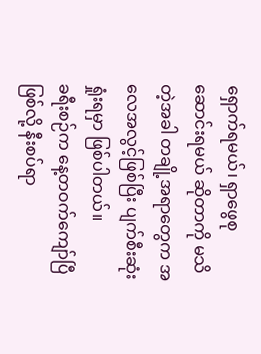ရှောက်ရမယ်၊ ရှာဖွေစုဆောင်းရမယ် ဆိုတာကို မသိတဲ့အခါ တချို့အရာတွေက အလေအလွင့်ဖြစ်ပြီး ပျက်စီးဆုံးရှုံးရမှာ ဖြစ်ပါတယ်။
ခရီးစဉ်က နေ့တဝက်ကျော်ပြီဖြစ်လို့ နီးစပ်ရာ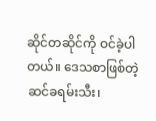ဆိုင်တဆိုင်ကို ဝင်ခဲ့ပါတယ်။ ဒေသစာဖြစ်တဲ့ ဆင်ခရမ်းသီး၊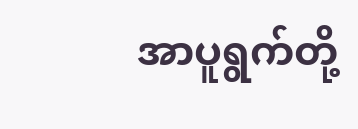အာပူရွက်တို့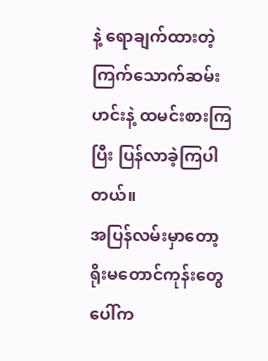နဲ့ ရောချက်ထားတဲ့ ကြက်သောက်ဆမ်းဟင်းနဲ့ ထမင်းစားကြပြီး ပြန်လာခဲ့ကြပါတယ်။
အပြန်လမ်းမှာတော့ ရိုးမတောင်ကုန်းတွေပေါ်က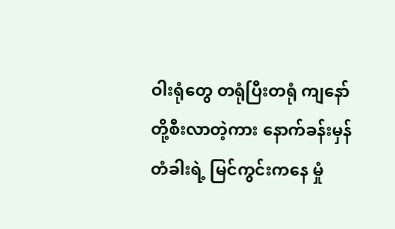ဝါးရုံတွေ တရုံပြီးတရုံ ကျနော်တို့စီးလာတဲ့ကား နောက်ခန်းမှန်တံခါးရဲ့ မြင်ကွင်းကနေ မှုံ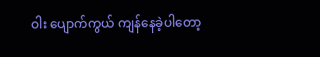ဝါး ပျောက်ကွယ် ကျန်နေခဲ့ပါတော့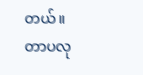တယ်။
တာပလု